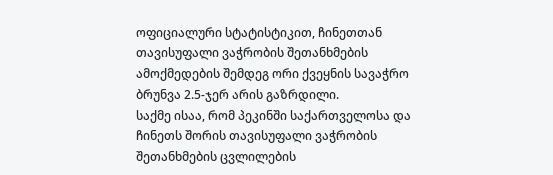ოფიციალური სტატისტიკით, ჩინეთთან თავისუფალი ვაჭრობის შეთანხმების ამოქმედების შემდეგ ორი ქვეყნის სავაჭრო ბრუნვა 2.5-ჯერ არის გაზრდილი.
საქმე ისაა, რომ პეკინში საქართველოსა და ჩინეთს შორის თავისუფალი ვაჭრობის შეთანხმების ცვლილების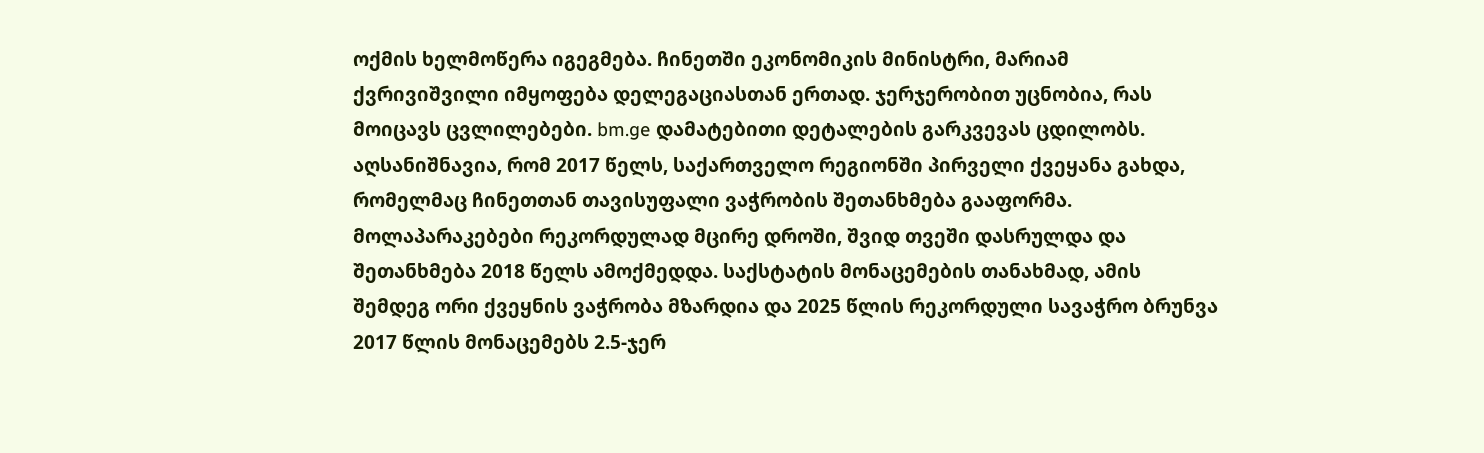ოქმის ხელმოწერა იგეგმება. ჩინეთში ეკონომიკის მინისტრი, მარიამ ქვრივიშვილი იმყოფება დელეგაციასთან ერთად. ჯერჯერობით უცნობია, რას მოიცავს ცვლილებები. bm.ge დამატებითი დეტალების გარკვევას ცდილობს.
აღსანიშნავია, რომ 2017 წელს, საქართველო რეგიონში პირველი ქვეყანა გახდა, რომელმაც ჩინეთთან თავისუფალი ვაჭრობის შეთანხმება გააფორმა. მოლაპარაკებები რეკორდულად მცირე დროში, შვიდ თვეში დასრულდა და შეთანხმება 2018 წელს ამოქმედდა. საქსტატის მონაცემების თანახმად, ამის შემდეგ ორი ქვეყნის ვაჭრობა მზარდია და 2025 წლის რეკორდული სავაჭრო ბრუნვა 2017 წლის მონაცემებს 2.5-ჯერ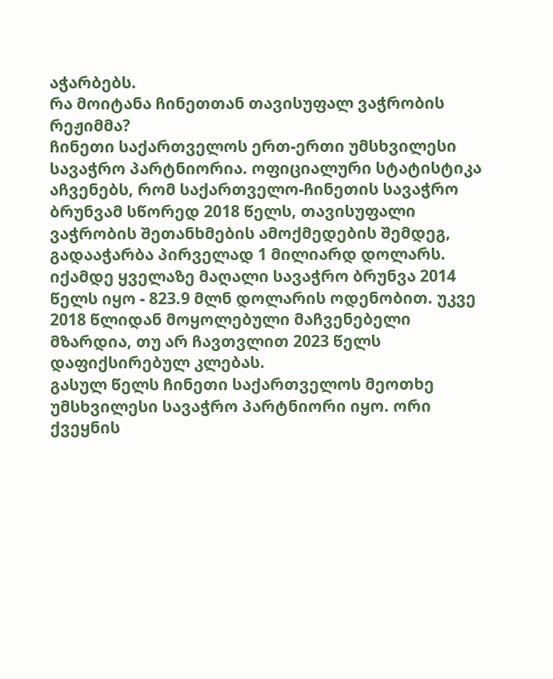აჭარბებს.
რა მოიტანა ჩინეთთან თავისუფალ ვაჭრობის რეჟიმმა?
ჩინეთი საქართველოს ერთ-ერთი უმსხვილესი სავაჭრო პარტნიორია. ოფიციალური სტატისტიკა აჩვენებს, რომ საქართველო-ჩინეთის სავაჭრო ბრუნვამ სწორედ 2018 წელს, თავისუფალი ვაჭრობის შეთანხმების ამოქმედების შემდეგ, გადააჭარბა პირველად 1 მილიარდ დოლარს. იქამდე ყველაზე მაღალი სავაჭრო ბრუნვა 2014 წელს იყო - 823.9 მლნ დოლარის ოდენობით. უკვე 2018 წლიდან მოყოლებული მაჩვენებელი მზარდია, თუ არ ჩავთვლით 2023 წელს დაფიქსირებულ კლებას.
გასულ წელს ჩინეთი საქართველოს მეოთხე უმსხვილესი სავაჭრო პარტნიორი იყო. ორი ქვეყნის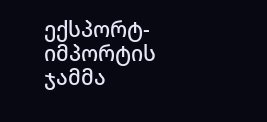ექსპორტ-იმპორტის ჯამმა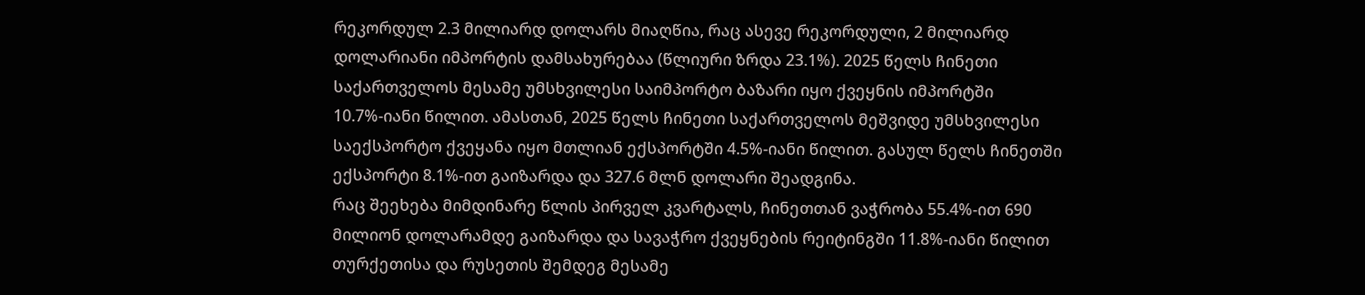რეკორდულ 2.3 მილიარდ დოლარს მიაღწია, რაც ასევე რეკორდული, 2 მილიარდ დოლარიანი იმპორტის დამსახურებაა (წლიური ზრდა 23.1%). 2025 წელს ჩინეთი საქართველოს მესამე უმსხვილესი საიმპორტო ბაზარი იყო ქვეყნის იმპორტში 10.7%-იანი წილით. ამასთან, 2025 წელს ჩინეთი საქართველოს მეშვიდე უმსხვილესი საექსპორტო ქვეყანა იყო მთლიან ექსპორტში 4.5%-იანი წილით. გასულ წელს ჩინეთში ექსპორტი 8.1%-ით გაიზარდა და 327.6 მლნ დოლარი შეადგინა.
რაც შეეხება მიმდინარე წლის პირველ კვარტალს, ჩინეთთან ვაჭრობა 55.4%-ით 690 მილიონ დოლარამდე გაიზარდა და სავაჭრო ქვეყნების რეიტინგში 11.8%-იანი წილით თურქეთისა და რუსეთის შემდეგ მესამე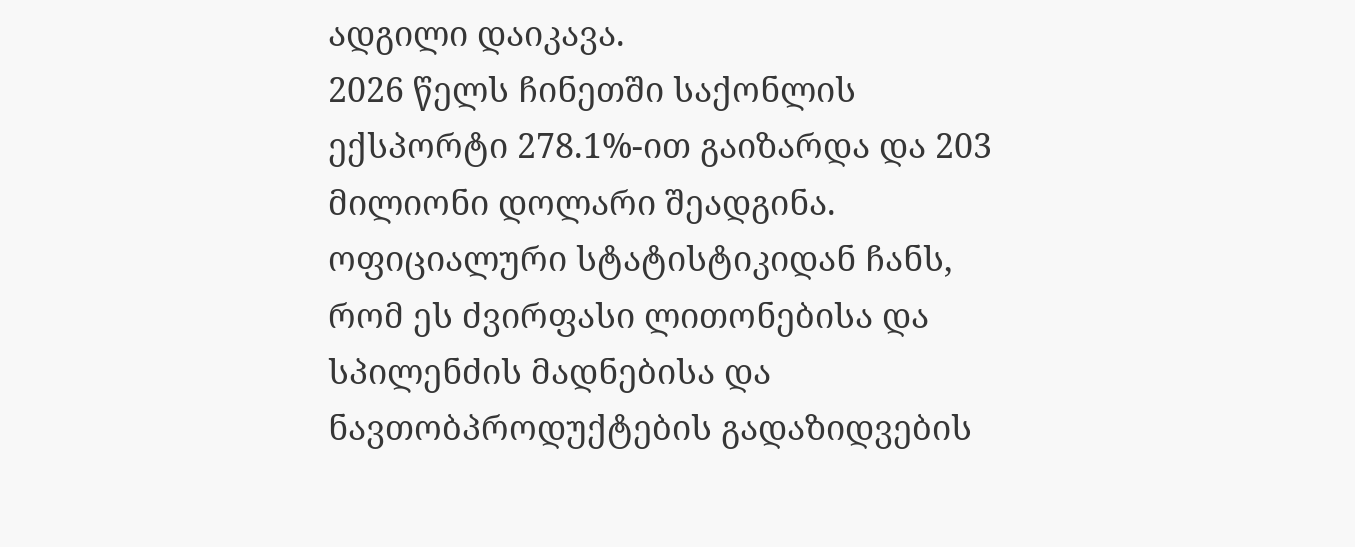ადგილი დაიკავა.
2026 წელს ჩინეთში საქონლის ექსპორტი 278.1%-ით გაიზარდა და 203 მილიონი დოლარი შეადგინა. ოფიციალური სტატისტიკიდან ჩანს, რომ ეს ძვირფასი ლითონებისა და სპილენძის მადნებისა და ნავთობპროდუქტების გადაზიდვების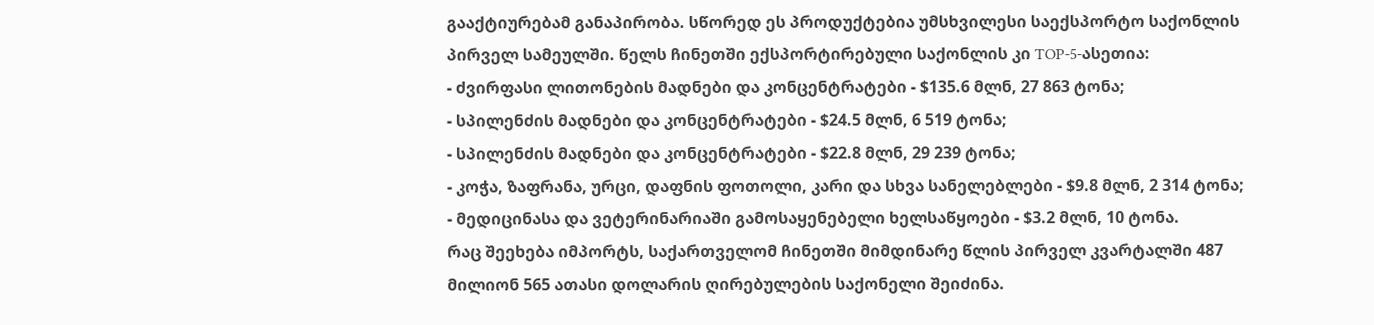გააქტიურებამ განაპირობა. სწორედ ეს პროდუქტებია უმსხვილესი საექსპორტო საქონლის პირველ სამეულში. წელს ჩინეთში ექსპორტირებული საქონლის კი TOP-5-ასეთია:
- ძვირფასი ლითონების მადნები და კონცენტრატები - $135.6 მლნ, 27 863 ტონა;
- სპილენძის მადნები და კონცენტრატები - $24.5 მლნ, 6 519 ტონა;
- სპილენძის მადნები და კონცენტრატები - $22.8 მლნ, 29 239 ტონა;
- კოჭა, ზაფრანა, ურცი, დაფნის ფოთოლი, კარი და სხვა სანელებლები - $9.8 მლნ, 2 314 ტონა;
- მედიცინასა და ვეტერინარიაში გამოსაყენებელი ხელსაწყოები - $3.2 მლნ, 10 ტონა.
რაც შეეხება იმპორტს, საქართველომ ჩინეთში მიმდინარე წლის პირველ კვარტალში 487 მილიონ 565 ათასი დოლარის ღირებულების საქონელი შეიძინა.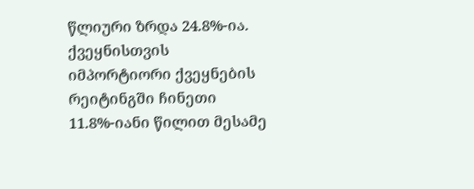წლიური ზრდა 24.8%-ია. ქვეყნისთვის იმპორტიორი ქვეყნების რეიტინგში ჩინეთი 11.8%-იანი წილით მესამე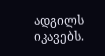ადგილს იკავებს.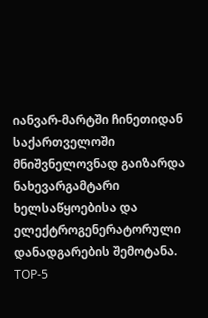იანვარ-მარტში ჩინეთიდან საქართველოში მნიშვნელოვნად გაიზარდა ნახევარგამტარი ხელსაწყოებისა და ელექტროგენერატორული დანადგარების შემოტანა. TOP-5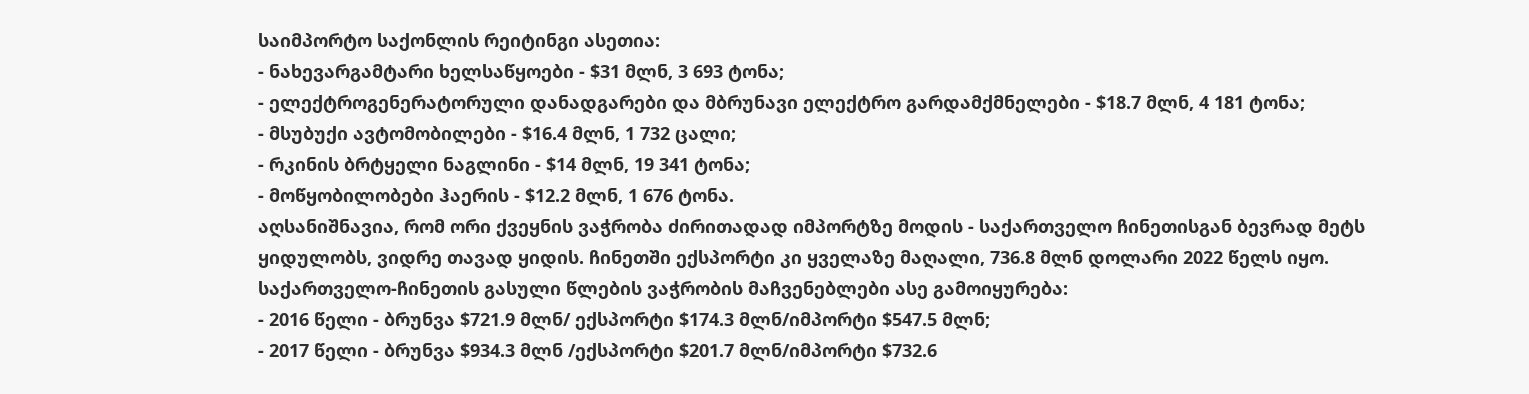საიმპორტო საქონლის რეიტინგი ასეთია:
- ნახევარგამტარი ხელსაწყოები - $31 მლნ, 3 693 ტონა;
- ელექტროგენერატორული დანადგარები და მბრუნავი ელექტრო გარდამქმნელები - $18.7 მლნ, 4 181 ტონა;
- მსუბუქი ავტომობილები - $16.4 მლნ, 1 732 ცალი;
- რკინის ბრტყელი ნაგლინი - $14 მლნ, 19 341 ტონა;
- მოწყობილობები ჰაერის - $12.2 მლნ, 1 676 ტონა.
აღსანიშნავია, რომ ორი ქვეყნის ვაჭრობა ძირითადად იმპორტზე მოდის - საქართველო ჩინეთისგან ბევრად მეტს ყიდულობს, ვიდრე თავად ყიდის. ჩინეთში ექსპორტი კი ყველაზე მაღალი, 736.8 მლნ დოლარი 2022 წელს იყო.
საქართველო-ჩინეთის გასული წლების ვაჭრობის მაჩვენებლები ასე გამოიყურება:
- 2016 წელი - ბრუნვა $721.9 მლნ/ ექსპორტი $174.3 მლნ/იმპორტი $547.5 მლნ;
- 2017 წელი - ბრუნვა $934.3 მლნ /ექსპორტი $201.7 მლნ/იმპორტი $732.6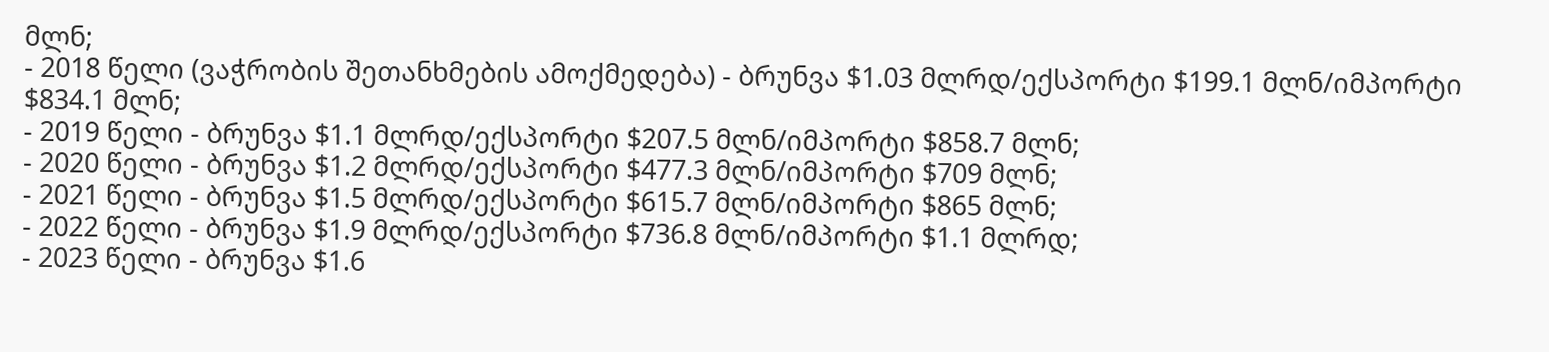მლნ;
- 2018 წელი (ვაჭრობის შეთანხმების ამოქმედება) - ბრუნვა $1.03 მლრდ/ექსპორტი $199.1 მლნ/იმპორტი $834.1 მლნ;
- 2019 წელი - ბრუნვა $1.1 მლრდ/ექსპორტი $207.5 მლნ/იმპორტი $858.7 მლნ;
- 2020 წელი - ბრუნვა $1.2 მლრდ/ექსპორტი $477.3 მლნ/იმპორტი $709 მლნ;
- 2021 წელი - ბრუნვა $1.5 მლრდ/ექსპორტი $615.7 მლნ/იმპორტი $865 მლნ;
- 2022 წელი - ბრუნვა $1.9 მლრდ/ექსპორტი $736.8 მლნ/იმპორტი $1.1 მლრდ;
- 2023 წელი - ბრუნვა $1.6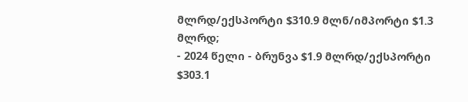მლრდ/ექსპორტი $310.9 მლნ/იმპორტი $1.3 მლრდ;
- 2024 წელი - ბრუნვა $1.9 მლრდ/ექსპორტი $303.1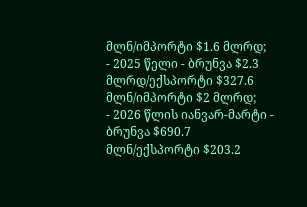მლნ/იმპორტი $1.6 მლრდ;
- 2025 წელი - ბრუნვა $2.3 მლრდ/ექსპორტი $327.6 მლნ/იმპორტი $2 მლრდ;
- 2026 წლის იანვარ-მარტი - ბრუნვა $690.7 მლნ/ექსპორტი $203.2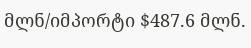მლნ/იმპორტი $487.6 მლნ.